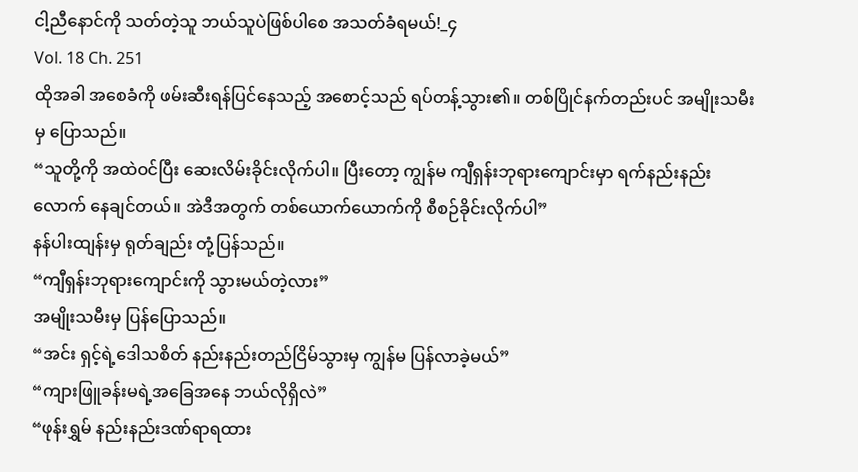ငါ့ညီနောင်ကို သတ်တဲ့သူ ဘယ်သူပဲဖြစ်ပါစေ အသတ်ခံရမယ်!_၄
Vol. 18 Ch. 251
ထိုအခါ အစေခံကို ဖမ်းဆီးရန်ပြင်နေသည့် အစောင့်သည် ရပ်တန့်သွား၏။ တစ်ပြိုင်နက်တည်းပင် အမျိုးသမီးမှ ပြောသည်။
“သူတို့ကို အထဲဝင်ပြီး ဆေးလိမ်းခိုင်းလိုက်ပါ။ ပြီးတော့ ကျွန်မ ကျီရှန်းဘုရားကျောင်းမှာ ရက်နည်းနည်းလောက် နေချင်တယ်။ အဲဒီအတွက် တစ်ယောက်ယောက်ကို စီစဉ်ခိုင်းလိုက်ပါ”
နန်ပါးထျန်းမှ ရုတ်ချည်း တုံ့ပြန်သည်။
“ကျီရှန်းဘုရားကျောင်းကို သွားမယ်တဲ့လား”
အမျိုးသမီးမှ ပြန်ပြောသည်။
“အင်း ရှင့်ရဲ့ဒေါသစိတ် နည်းနည်းတည်ငြိမ်သွားမှ ကျွန်မ ပြန်လာခဲ့မယ်”
“ကျားဖြူခန်းမရဲ့အခြေအနေ ဘယ်လိုရှိလဲ”
“ဖုန်းရွှမ် နည်းနည်းဒဏ်ရာရထား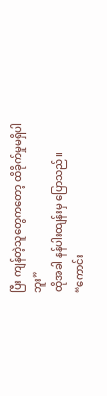ပြီး ကျန်တဲ့သူတွေကတော့ ထိခိုက်မှုမရှိပါဘူး”
ထိုအခါ နန်ပါးထျန်းမှ ပြောသည်။
“ကောင်း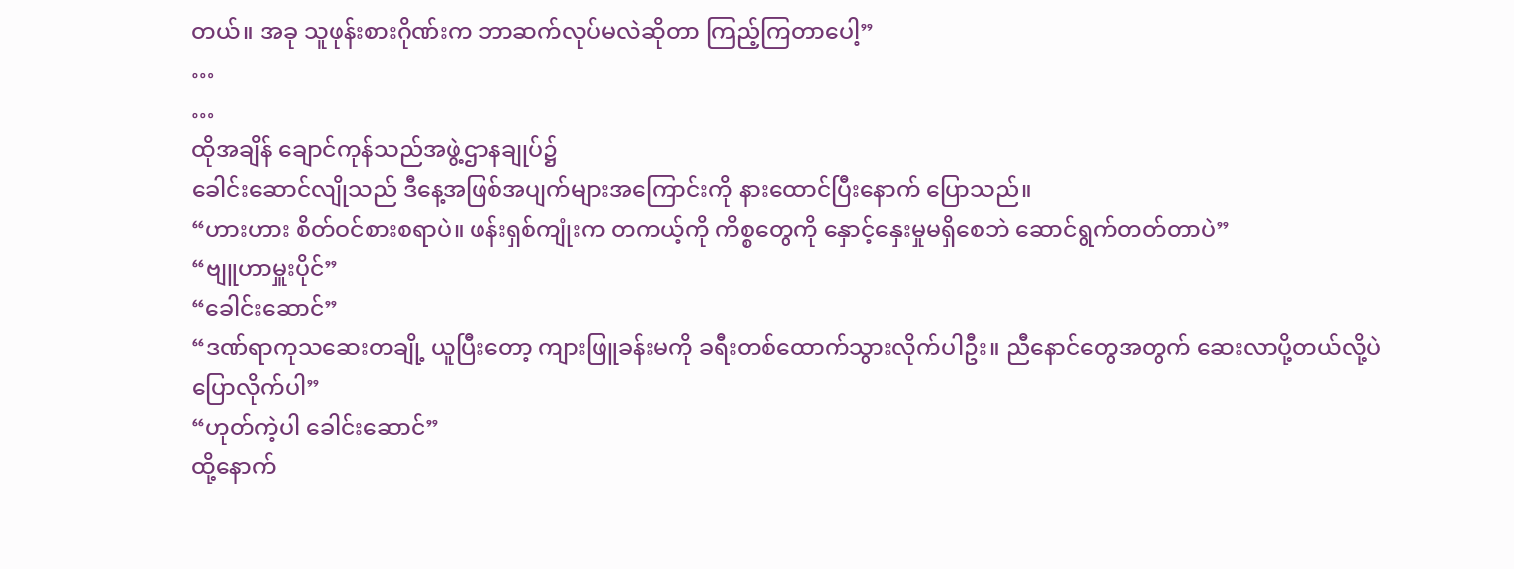တယ်။ အခု သူဖုန်းစားဂိုဏ်းက ဘာဆက်လုပ်မလဲဆိုတာ ကြည့်ကြတာပေါ့”
…
…
ထိုအချိန် ချောင်ကုန်သည်အဖွဲ့ဌာနချုပ်၌
ခေါင်းဆောင်လျိုသည် ဒီနေ့အဖြစ်အပျက်များအကြောင်းကို နားထောင်ပြီးနောက် ပြောသည်။
“ဟားဟား စိတ်ဝင်စားစရာပဲ။ ဖန်းရှစ်ကျုံးက တကယ့်ကို ကိစ္စတွေကို နှောင့်နှေးမှုမရှိစေဘဲ ဆောင်ရွက်တတ်တာပဲ”
“ဗျူဟာမှူးပိုင်”
“ခေါင်းဆောင်”
“ဒဏ်ရာကုသဆေးတချို့ ယူပြီးတော့ ကျားဖြူခန်းမကို ခရီးတစ်ထောက်သွားလိုက်ပါဦး။ ညီနောင်တွေအတွက် ဆေးလာပို့တယ်လို့ပဲ ပြောလိုက်ပါ”
“ဟုတ်ကဲ့ပါ ခေါင်းဆောင်”
ထို့နောက်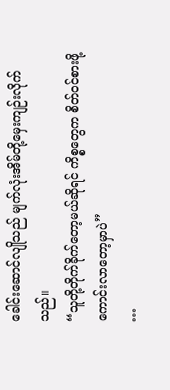ခေါင်းဆောင်လျိုသည် မျက်လုံးအိမ်တို့မှေးကျဉ်းလိုက်သည်။
“သူတို့တိုက်ခိုက်တော့မယ်ဆိုရင် ကိစ္စတွေက စိတ်ဝင်စားဖို့ကောင်းလာတော့မှာပဲ”
…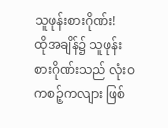သူဖုန်းစားဂိုဏ်း!
ထိုအချိန်၌ သူဖုန်းစားဂိုဏ်းသည် လုံးဝ ကစဉ့်ကလျား ဖြစ်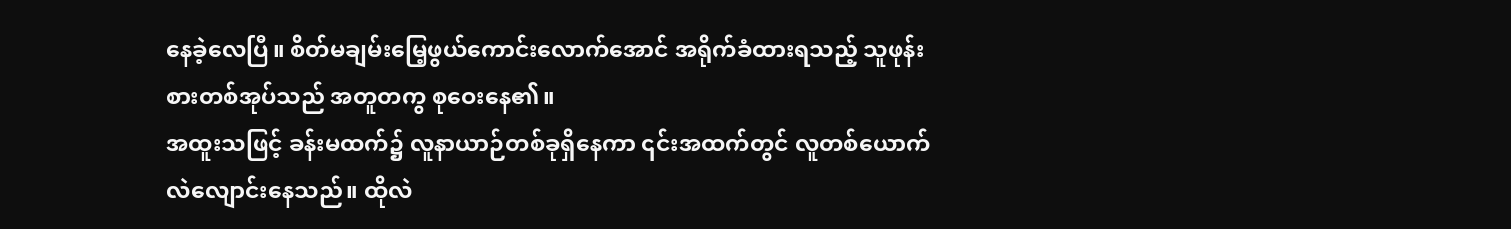နေခဲ့လေပြီ။ စိတ်မချမ်းမြေ့ဖွယ်ကောင်းလောက်အောင် အရိုက်ခံထားရသည့် သူဖုန်းစားတစ်အုပ်သည် အတူတကွ စုဝေးနေ၏။
အထူးသဖြင့် ခန်းမထက်၌ လူနာယာဉ်တစ်ခုရှိနေကာ ၎င်းအထက်တွင် လူတစ်ယောက် လဲလျောင်းနေသည်။ ထိုလဲ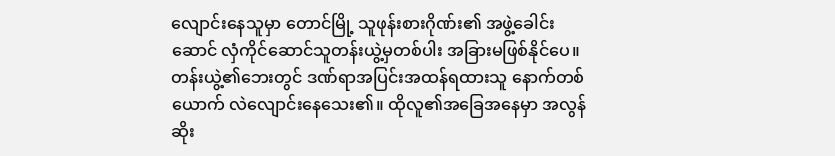လျောင်းနေသူမှာ တောင်မြို့ သူဖုန်းစားဂိုဏ်း၏ အဖွဲ့ခေါင်းဆောင် လှံကိုင်ဆောင်သူတန်းယွဲ့မှတစ်ပါး အခြားမဖြစ်နိုင်ပေ။
တန်းယွဲ့၏ဘေးတွင် ဒဏ်ရာအပြင်းအထန်ရထားသူ နောက်တစ်ယောက် လဲလျောင်းနေသေး၏။ ထိုလူ၏အခြေအနေမှာ အလွန်ဆိုး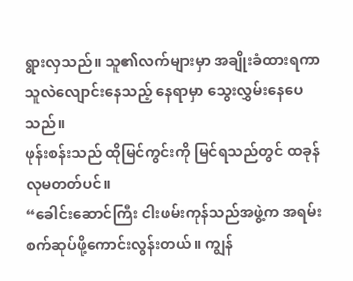ရွားလှသည်။ သူ၏လက်များမှာ အချိုးခံထားရကာ သူလဲလျောင်းနေသည့် နေရာမှာ သွေးလွှမ်းနေပေသည်။
ဖုန်းစန်းသည် ထိုမြင်ကွင်းကို မြင်ရသည်တွင် ထခုန်လုမတတ်ပင်။
“ခေါင်းဆောင်ကြီး ငါးဖမ်းကုန်သည်အဖွဲ့က အရမ်းစက်ဆုပ်ဖို့ကောင်းလွန်းတယ်။ ကျွန်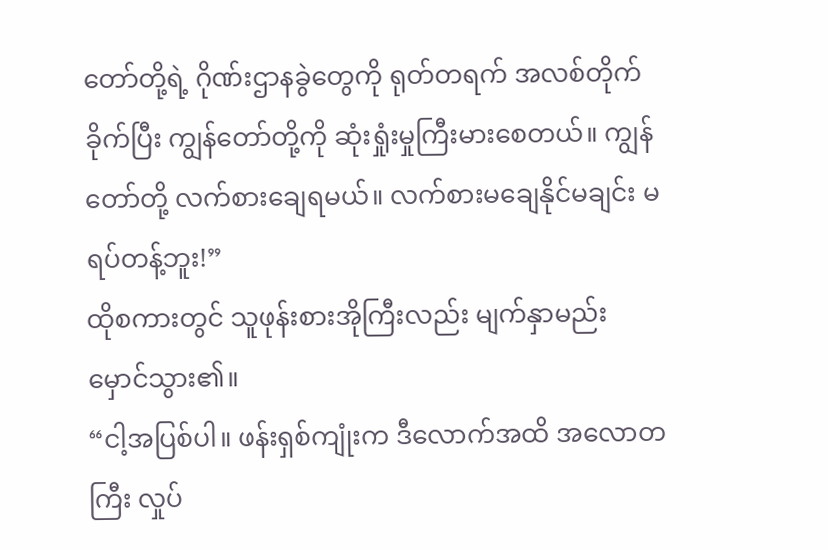တော်တို့ရဲ့ ဂိုဏ်းဌာနခွဲတွေကို ရုတ်တရက် အလစ်တိုက်ခိုက်ပြီး ကျွန်တော်တို့ကို ဆုံးရှုံးမှုကြီးမားစေတယ်။ ကျွန်တော်တို့ လက်စားချေရမယ်။ လက်စားမချေနိုင်မချင်း မရပ်တန့်ဘူး!”
ထိုစကားတွင် သူဖုန်းစားအိုကြီးလည်း မျက်နှာမည်းမှောင်သွား၏။
“ငါ့အပြစ်ပါ။ ဖန်းရှစ်ကျုံးက ဒီလောက်အထိ အလောတကြီး လှုပ်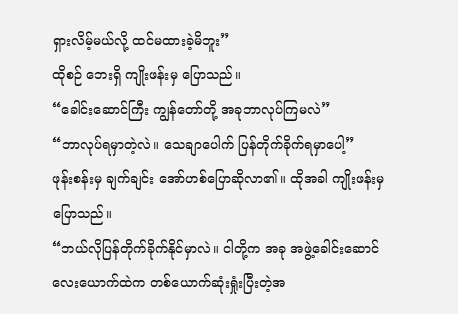ရှားလိမ့်မယ်လို့ ထင်မထားခဲ့မိဘူး”
ထိုစဉ် ဘေးရှိ ကျိုးဖန်းမှ ပြောသည်။
“ခေါင်းဆောင်ကြီး ကျွန်တော်တို့ အခုဘာလုပ်ကြမလဲ”
“ဘာလုပ်ရမှာတဲ့လဲ။ သေချာပေါက် ပြန်တိုက်ခိုက်ရမှာပေါ့”
ဖုန်းစန်းမှ ချက်ချင်း အော်ဟစ်ပြောဆိုလာ၏။ ထိုအခါ ကျိုးဖန်းမှ ပြောသည်။
“ဘယ်လိုပြန်တိုက်ခိုက်နိုင်မှာလဲ။ ငါတို့က အခု အဖွဲ့ခေါင်းဆောင်လေးယောက်ထဲက တစ်ယောက်ဆုံးရှုံးပြီးတဲ့အ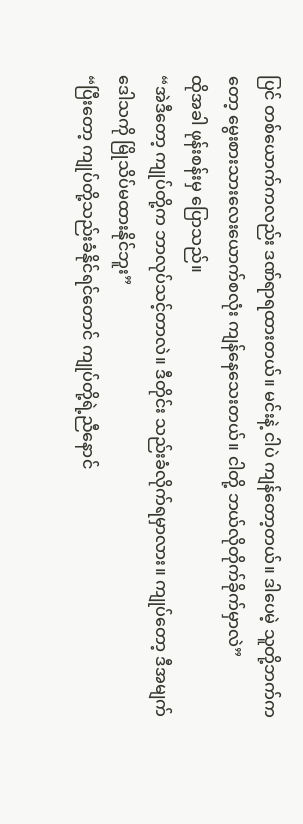ပြင် တစ်ယောက်ကလည်း ဒဏ်ရာရထားတယ်။ မင်းနဲ့ ငါပဲ ကျန်တော့တယ်။ ဒါပေမဲ့ သူတို့ဘက်ကတော့ မွေးစားသားလေးယောက်စလုံး ကျန်နေသေးတယ်။ ငါတို့ ဘယ်လိုတိုက်ခိုက်မှာလဲ”
ထိုအခါ ဖုန်းစန်းမှ ပြောသည်။
“အဲဒီတော့ ကျုပ်တို့က ဘာလုပ်သင့်တာလဲ။ ဒီတိုင်း သည်းခံလိုက်ရမှာလား။ ကျုပ်တော့ ဒီအမျက်ဒေါသကို မြိုသိပ်မထားနိုင်ဘူး”
“ပြီးတော့ ကျုပ်တို့သည်းခံနိုင်ရင်တောင် ကျုပ်တို့ရဲ့ညီနောင်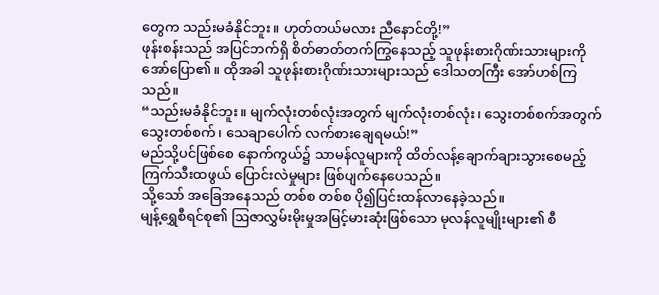တွေက သည်းမခံနိုင်ဘူး။ ဟုတ်တယ်မလား ညီနောင်တို့!”
ဖုန်းစန်းသည် အပြင်ဘက်ရှိ စိတ်ဓာတ်တက်ကြွနေသည့် သူဖုန်းစားဂိုဏ်းသားများကို အော်ပြော၏။ ထိုအခါ သူဖုန်းစားဂိုဏ်းသားများသည် ဒေါသတကြီး အော်ဟစ်ကြသည်။
“သည်းမခံနိုင်ဘူး။ မျက်လုံးတစ်လုံးအတွက် မျက်လုံးတစ်လုံး၊ သွေးတစ်စက်အတွက် သွေးတစ်စက်၊ သေချာပေါက် လက်စားချေရမယ်!”
မည်သို့ပင်ဖြစ်စေ နောက်ကွယ်၌ သာမန်လူများကို ထိတ်လန့်ချောက်ချားသွားစေမည့် ကြက်သီးထဖွယ် ပြောင်းလဲမှုများ ဖြစ်ပျက်နေပေသည်။
သို့သော် အခြေအနေသည် တစ်စ တစ်စ ပို၍ပြင်းထန်လာနေခဲ့သည်။
မျန့်ရွှေစီရင်စု၏ ဩဇာလွှမ်းမိုးမှုအမြင့်မားဆုံးဖြစ်သော မုလန်လူမျိုးများ၏ စီ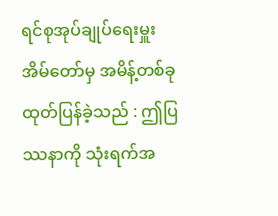ရင်စုအုပ်ချုပ်ရေးမှူးအိမ်တော်မှ အမိန့်တစ်ခု ထုတ်ပြန်ခဲ့သည် : ဤပြဿနာကို သုံးရက်အ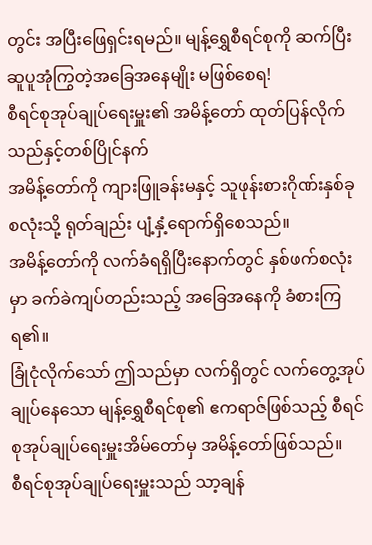တွင်း အပြီးဖြေရှင်းရမည်။ မျန့်ရွှေစီရင်စုကို ဆက်ပြီး ဆူပူအုံကြွတဲ့အခြေအနေမျိုး မဖြစ်စေရ!
စီရင်စုအုပ်ချုပ်ရေးမှူး၏ အမိန့်တော် ထုတ်ပြန်လိုက်သည်နှင့်တစ်ပြိုင်နက်
အမိန့်တော်ကို ကျားဖြူခန်းမနှင့် သူဖုန်းစားဂိုဏ်းနှစ်ခုစလုံးသို့ ရုတ်ချည်း ပျံ့နှံ့ရောက်ရှိစေသည်။
အမိန့်တော်ကို လက်ခံရရှိပြီးနောက်တွင် နှစ်ဖက်စလုံးမှာ ခက်ခဲကျပ်တည်းသည့် အခြေအနေကို ခံစားကြရ၏။
ခြုံငုံလိုက်သော် ဤသည်မှာ လက်ရှိတွင် လက်တွေ့အုပ်ချုပ်နေသော မျန့်ရွှေစီရင်စု၏ ဧကရာဇ်ဖြစ်သည့် စီရင်စုအုပ်ချုပ်ရေးမှူးအိမ်တော်မှ အမိန့်တော်ဖြစ်သည်။
စီရင်စုအုပ်ချုပ်ရေးမှူးသည် သာ့ချန်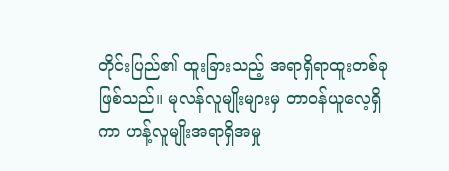တိုင်းပြည်၏ ထူးခြားသည့် အရာရှိရာထူးတစ်ခု ဖြစ်သည်။ မုလန်လူမျိုးများမှ တာဝန်ယူလေ့ရှိကာ ဟန့်လူမျိုးအရာရှိအမှု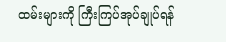ထမ်းများကို ကြီးကြပ်အုပ်ချုပ်ရန်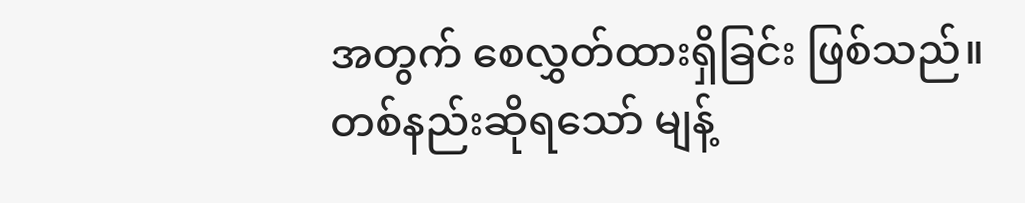အတွက် စေလွှတ်ထားရှိခြင်း ဖြစ်သည်။
တစ်နည်းဆိုရသော် မျန့်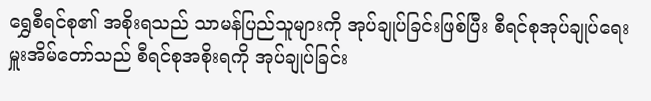ရွှေစီရင်စု၏ အစိုးရသည် သာမန်ပြည်သူများကို အုပ်ချုပ်ခြင်းဖြစ်ပြီး စီရင်စုအုပ်ချုပ်ရေးမှူးအိမ်တော်သည် စီရင်စုအစိုးရကို အုပ်ချုပ်ခြင်း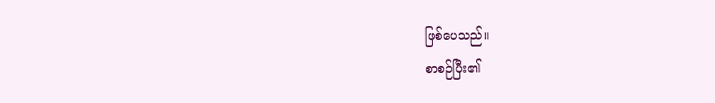ဖြစ်ပေသည်။
စာစဉ်ပြီး၏